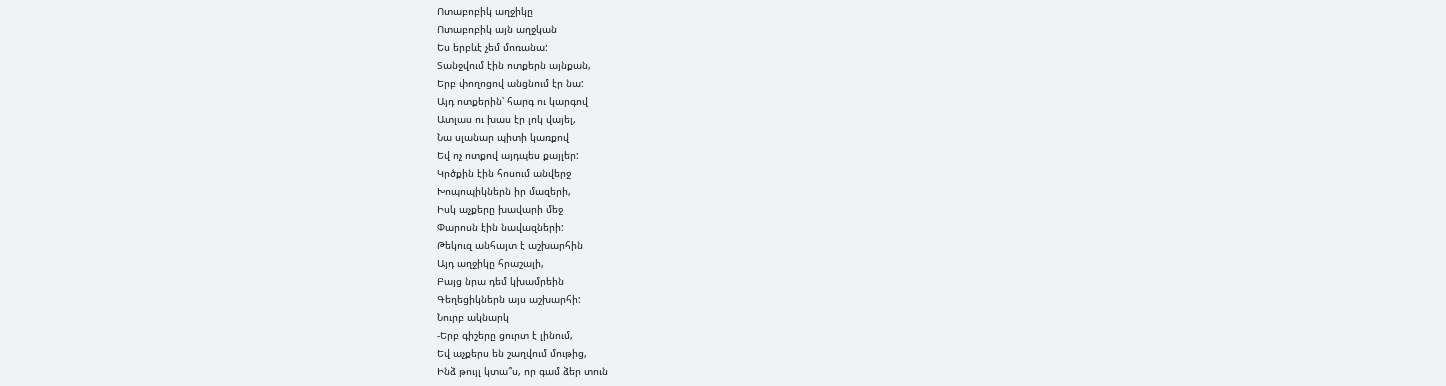Ոտաբոբիկ աղջիկը
Ոտաբոբիկ այն աղջկան
Ես երբևէ չեմ մոռանա:
Տանջվում էին ոտքերն այնքան,
Երբ փողոցով անցնում էր նա:
Այդ ոտքերին՝ հարգ ու կարգով
Ատլաս ու խաս էր լոկ վայել,
Նա սլանար պիտի կառքով
Եվ ոչ ոտքով այդպես քայլեր:
Կրծքին էին հոսում անվերջ
Խոպոպիկներն իր մազերի,
Իսկ աչքերը խավարի մեջ
Փարոսն էին նավազների:
Թեկուզ անհայտ է աշխարհին
Այդ աղջիկը հրաշալի,
Բայց նրա դեմ կխամրեին
Գեղեցիկներն այս աշխարհի:
Նուրբ ակնարկ
-Երբ գիշերը ցուրտ է լինում,
Եվ աչքերս են շաղվում մութից,
Ինձ թույլ կտա՞ս, որ գամ ձեր տուն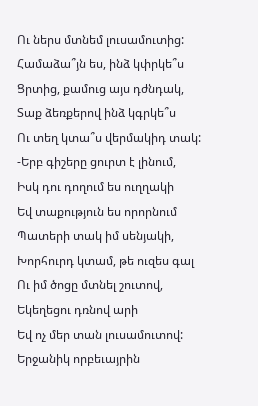Ու ներս մտնեմ լուսամուտից:
Համաձա՞յն ես, ինձ կփրկե՞ս
Ցրտից, քամուց այս դժնդակ,
Տաք ձեռքերով ինձ կգրկե՞ս
Ու տեղ կտա՞ս վերմակիդ տակ:
-Երբ գիշերը ցուրտ է լինում,
Իսկ դու դողում ես ուղղակի
Եվ տաքություն ես որորնում
Պատերի տակ իմ սենյակի,
Խորհուրդ կտամ, թե ուզես գալ
Ու իմ ծոցը մտնել շուտով,
Եկեղեցու դռնով արի
Եվ ոչ մեր տան լուսամուտով:
Երջանիկ որբեւայրին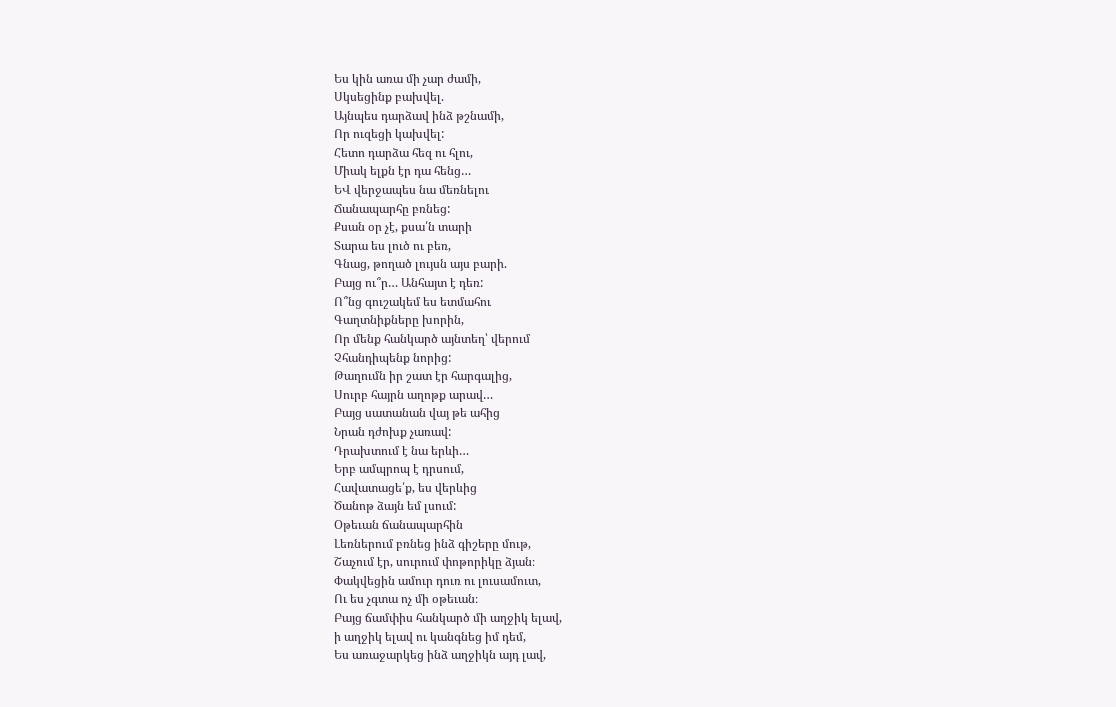Ես կին առա մի չար ժամի,
Սկսեցինք բախվել.
Այնպես դարձավ ինձ թշնամի,
Որ ուզեցի կախվել:
Հետո դարձա հեզ ու հլու,
Միակ ելքն էր դա հենց…
ԵՎ վերջապես նա մեռնելու
Ճանապարհը բռնեց:
Քսան օր չէ, քսա՛ն տարի
Տարա ես լուծ ու բեռ,
Գնաց, թողած լույսն այս բարի.
Բայց ու՞ր… Անհայտ է դեռ:
Ո՞նց գուշակեմ ես ետմահու
Գաղտնիքները խորին,
Որ մենք հանկարծ այնտեղ՝ վերում
Չհանդիպենք նորից:
Թաղումն իր շատ էր հարգալից,
Սուրբ հայրն աղոթք արավ…
Բայց սատանան վայ թե ահից
Նրան դժոխք չառավ:
Դրախտում է նա երևի…
Երբ ամպրոպ է դրսում,
Հավատացե՛ք, ես վերևից
Ծանոթ ձայն եմ լսում:
Օթեւան ճանապարհին
Լեռներում բռնեց ինձ գիշերը մութ,
Շաչում էր, սուրում փոթորիկը ձյան։
Փակվեցին ամուր դուռ ու լուսամուտ,
Ու ես չգտա ոչ մի օթեւան։
Բայց ճամփիս հանկարծ մի աղջիկ ելավ,
ի աղջիկ ելավ ու կանգնեց իմ դեմ,
Ես առաջարկեց ինձ աղջիկն այդ լավ,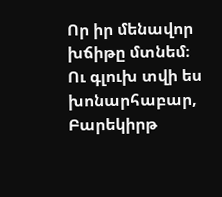Որ իր մենավոր խճիթը մտնեմ։
Ու գլուխ տվի ես խոնարհաբար,
Բարեկիրթ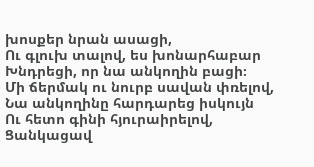խոսքեր նրան ասացի,
Ու գլուխ տալով, ես խոնարհաբար
Խնդրեցի, որ նա անկողին բացի։
Մի ճերմակ ու նուրբ սավան փռելով,
Նա անկողինը հարդարեց իսկույն
Ու հետո գինի հյուրաիրելով,
Ցանկացավ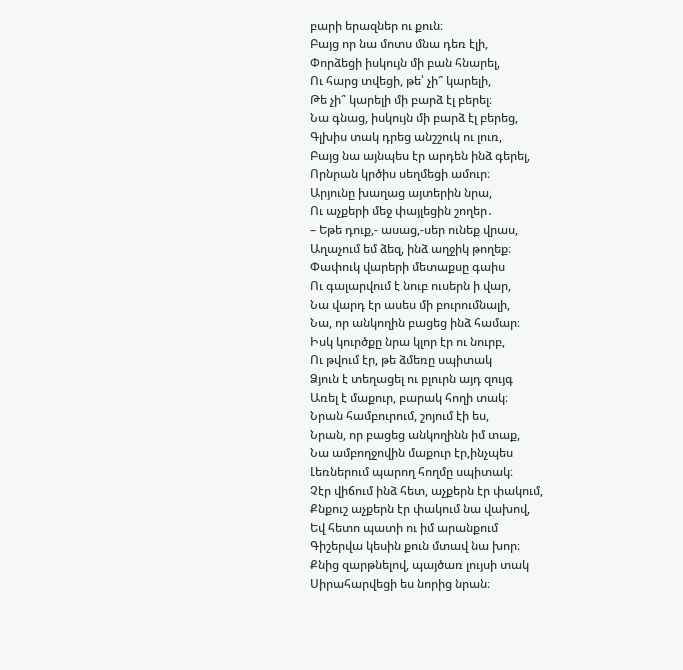բարի երազներ ու քուն։
Բայց որ նա մոտս մնա դեռ էլի,
Փորձեցի իսկույն մի բան հնարել,
Ու հարց տվեցի, թե՝ չի՞ կարելի,
Թե չի՞ կարելի մի բարձ էլ բերել։
Նա գնաց, իսկույն մի բարձ էլ բերեց,
Գլխիս տակ դրեց անշշուկ ու լուռ,
Բայց նա այնպես էր արդեն ինձ գերել,
Որնրան կրծիս սեղմեցի ամուր։
Արյունը խաղաց այտերին նրա,
Ու աչքերի մեջ փայլեցին շողեր․
– Եթե դուք,- ասաց,-սեր ունեք վրաս,
Աղաչում եմ ձեզ, ինձ աղջիկ թողեք։
Փափուկ վարերի մետաքսը գաիս
Ու գալարվում է նուբ ուսերն ի վար,
Նա վարդ էր ասես մի բուրումնալի,
Նա, որ անկողին բացեց ինձ համար։
Իսկ կուրծքը նրա կլոր էր ու նուրբ,
Ու թվում էր, թե ձմեռը սպիտակ
Ձյուն է տեղացել ու բլուրն այդ զույգ
Առել է մաքուր, բարակ հողի տակ։
Նրան համբուրում, շոյում էի ես,
Նրան, որ բացեց անկողինն իմ տաք,
Նա ամբողջովին մաքուր էր,ինչպես
Լեռներում պարող հողմը սպիտակ։
Չէր վիճում ինձ հետ, աչքերն էր փակում,
Քնքուշ աչքերն էր փակում նա վախով,
Եվ հետո պատի ու իմ արանքում
Գիշերվա կեսին քուն մտավ նա խոր։
Քնից զարթնելով, պայծառ լույսի տակ
Սիրահարվեցի ես նորից նրան։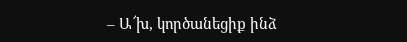– Ա՜խ, կործանեցիք ինձ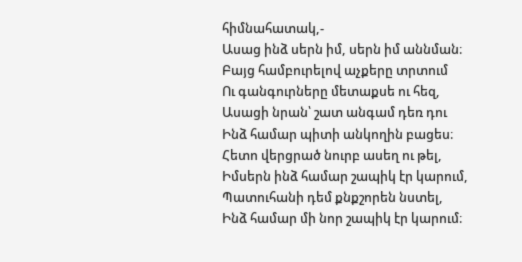հիմնահատակ,-
Ասաց ինձ սերն իմ, սերն իմ աննման։
Բայց համբուրելով աչքերը տրտում
Ու գանգուրները մետաքսե ու հեզ,
Ասացի նրան՝ շատ անգամ դեռ դու
Ինձ համար պիտի անկողին բացես։
Հետո վերցրած նուրբ ասեղ ու թել,
Իմսերն ինձ համար շապիկ էր կարում,
Պատուհանի դեմ քնքշորեն նստել,
Ինձ համար մի նոր շապիկ էր կարում։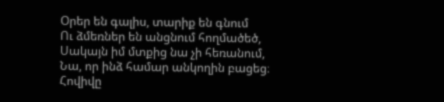Օրեր են գալիս, տարիք են գնում
Ու ձմեռներ են անցնում հողմածեծ,
Սակայն իմ մտքից նա չի հեռանում,
Նա, որ ինձ համար անկողին բացեց։
Հովիվը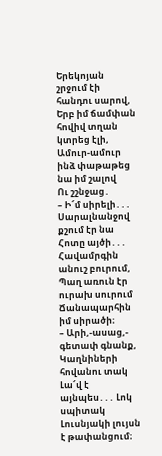Երեկոյան շրջում էի հանդու սարով,
Երբ իմ ճամփան հովիվ տղան կտրեց էլի,
Ամուր-ամուր ինձ փաթաթեց նա իմ շալով
Ու շշնջաց․
– Ի՜մ սիրելի․․․
Սարալնանջով քշում էր նա
Հոտը այծի․․․
Հավամրգին անուշ բուրում,
Պաղ առուն էր ուրախ սուրում
Ճանապարհին իմ սիրածի։
– Արի,-ասաց,- գետափ գնանք,
Կաղնիների հովանու տակ
Լա՜վ է այնպես․․․ Լոկ սպիտակ
Լուսնյակի լույսն է թափանցում։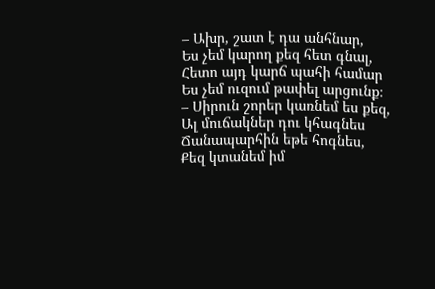– Ախր, շատ է դա անհնար,
Ես չեմ կարող քեզ հետ գնալ,
Հետո այդ կարճ պահի համար
Ես չեմ ուզում թափել արցունք։
– Սիրուն շորեր կառնեմ ես քեզ,
Ալ մուճակներ դու կհագնես
Ճանապարհին եթե հոգնես,
Քեզ կտանեմ իմ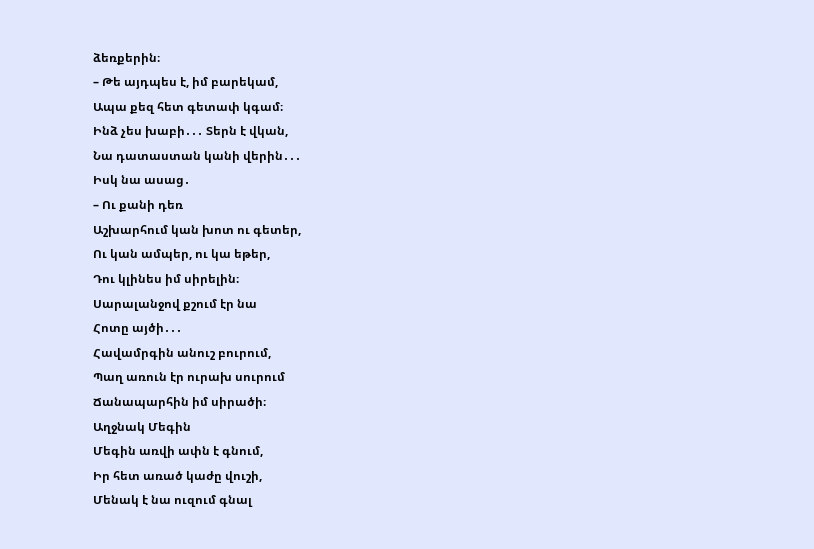ձեռքերին։
– Թե այդպես է, իմ բարեկամ,
Ապա քեզ հետ գետափ կգամ։
Ինձ չես խաբի․․․ Տերն է վկան,
Նա դատաստան կանի վերին․․․
Իսկ նա ասաց․
– Ու քանի դեռ
Աշխարհում կան խոտ ու գետեր,
Ու կան ամպեր, ու կա եթեր,
Դու կլինես իմ սիրելին։
Սարալանջով քշում էր նա
Հոտը այծի․․․
Հավամրգին անուշ բուրում,
Պաղ առուն էր ուրախ սուրում
Ճանապարհին իմ սիրածի։
Աղջնակ Մեգին
Մեգին առվի ափն է գնում,
Իր հետ առած կաժը վուշի,
Մենակ է նա ուզում գնալ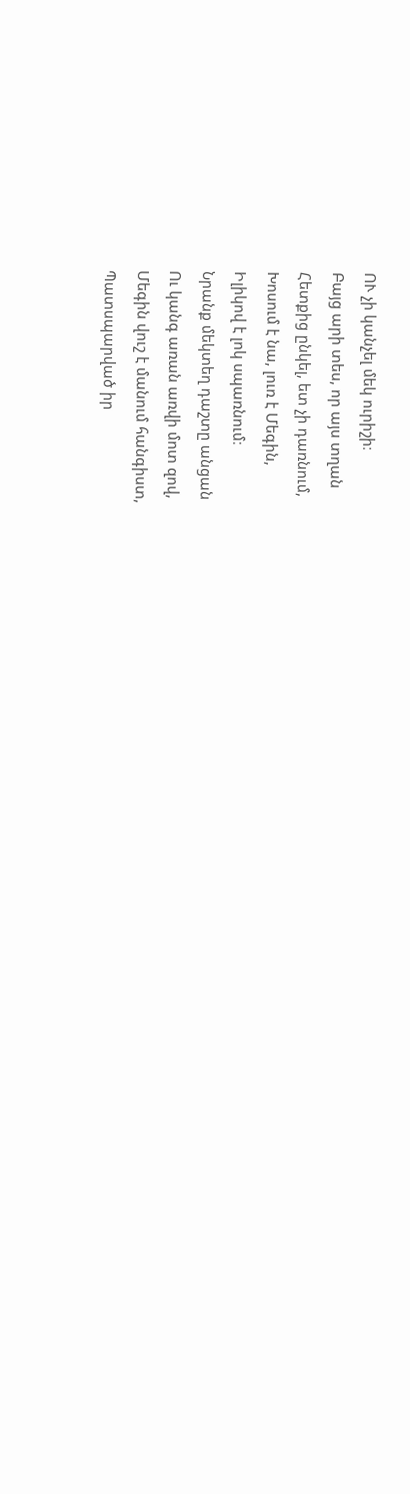ՈՒ չի կանչել մեկ ուրիշի։
Բայց արի տես, որ այս տղան
Հետքից ընկել, ետ չի դառնում,
Խոսում է նա, լուռ է Մեգին,
Իլիկով է լոկ սպառնում։
Նրանք մեկտեղ դաշտը անցան
Ու կանգ առան առվի մոտ զով,
Մեգին վուշ է մանում հանգիստ,
Պատսպարված իր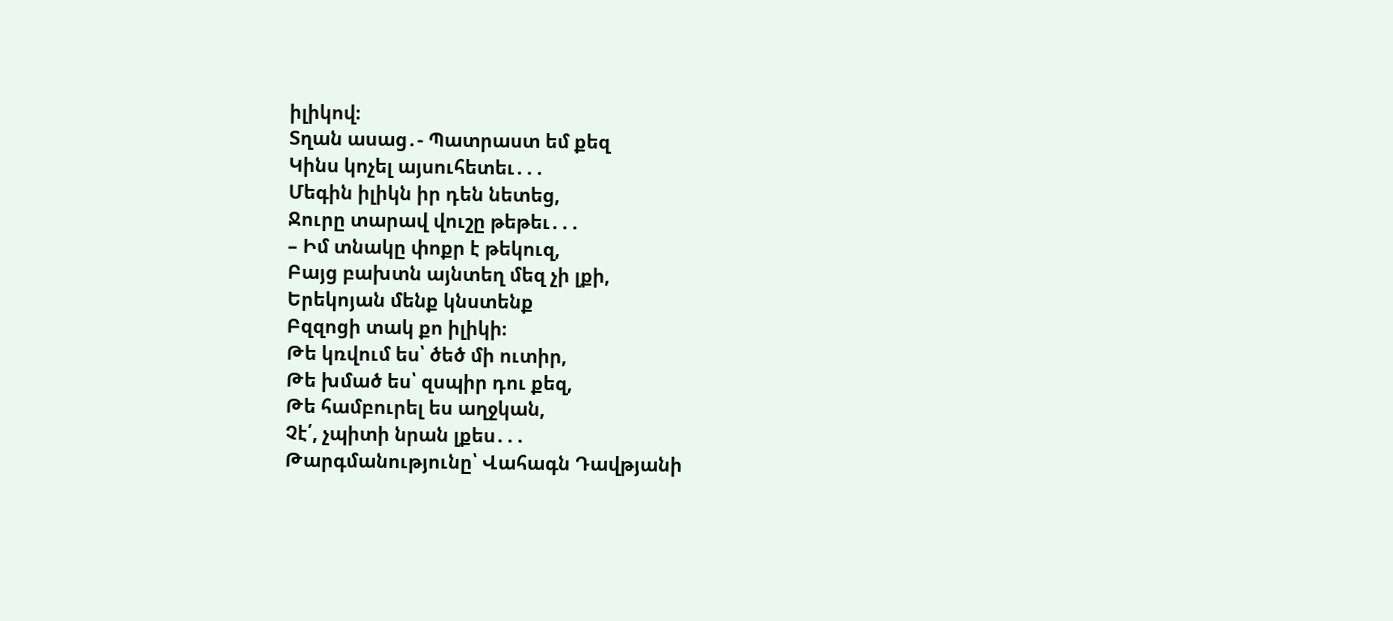իլիկով։
Տղան ասաց․- Պատրաստ եմ քեզ
Կինս կոչել այսուհետեւ․․․
Մեգին իլիկն իր դեն նետեց,
Ջուրը տարավ վուշը թեթեւ․․․
– Իմ տնակը փոքր է թեկուզ,
Բայց բախտն այնտեղ մեզ չի լքի,
Երեկոյան մենք կնստենք
Բզզոցի տակ քո իլիկի։
Թե կռվում ես՝ ծեծ մի ուտիր,
Թե խմած ես՝ զսպիր դու քեզ,
Թե համբուրել ես աղջկան,
Չէ՛, չպիտի նրան լքես․․․
Թարգմանությունը՝ Վահագն Դավթյանի